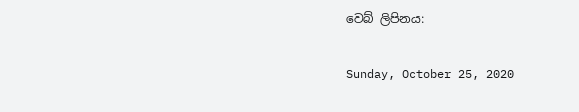වෙබ් ලිපිනය:

Sunday, October 25, 2020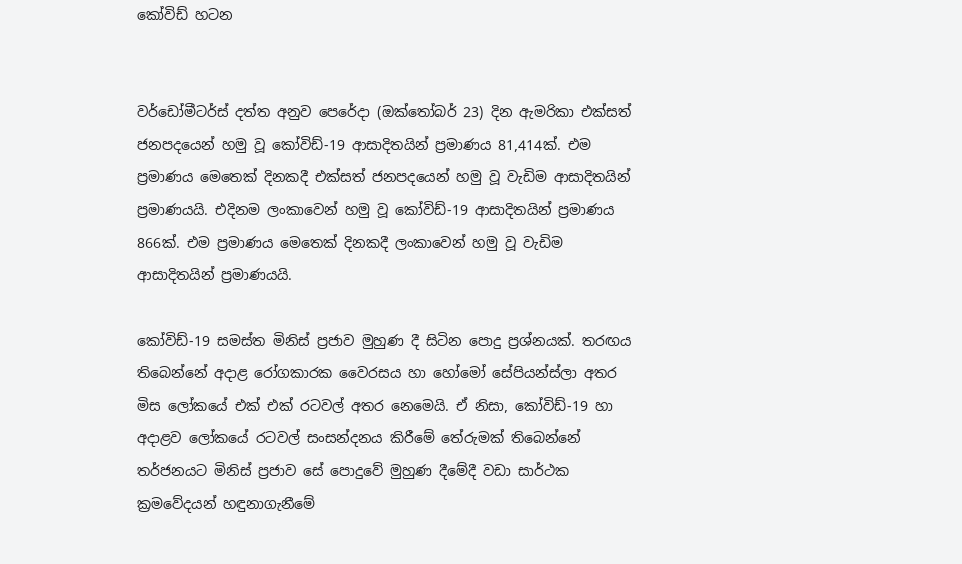කෝවිඩ් හටන


වර්ඩෝමීටර්ස් දත්ත අනුව පෙරේදා (ඔක්තෝබර් 23) දින ඇමරිකා එක්සත් ජනපදයෙන් හමු වූ කෝවිඩ්-19 ආසාදිතයින් ප්‍රමාණය 81,414ක්. එම ප්‍රමාණය මෙතෙක් දිනකදී එක්සත් ජනපදයෙන් හමු වූ වැඩිම ආසාදිතයින් ප්‍රමාණයයි. එදිනම ලංකාවෙන් හමු වූ කෝවිඩ්-19 ආසාදිතයින් ප්‍රමාණය 866ක්. එම ප්‍රමාණය මෙතෙක් දිනකදී ලංකාවෙන් හමු වූ වැඩිම ආසාදිතයින් ප්‍රමාණයයි.

කෝවිඩ්-19 සමස්ත මිනිස් ප්‍රජාව මුහුණ දී සිටින පොදු ප්‍රශ්නයක්. තරඟය තිබෙන්නේ අදාළ රෝගකාරක වෛරසය හා හෝමෝ සේපියන්ස්ලා අතර මිස ලෝකයේ එක් එක් රටවල් අතර නෙමෙයි. ඒ නිසා, කෝවිඩ්-19 හා අදාළව ලෝකයේ රටවල් සංසන්දනය කිරීමේ තේරුමක් තිබෙන්නේ තර්ජනයට මිනිස් ප්‍රජාව සේ පොදුවේ මුහුණ දීමේදී වඩා සාර්ථක ක්‍රමවේදයන් හඳුනාගැනීමේ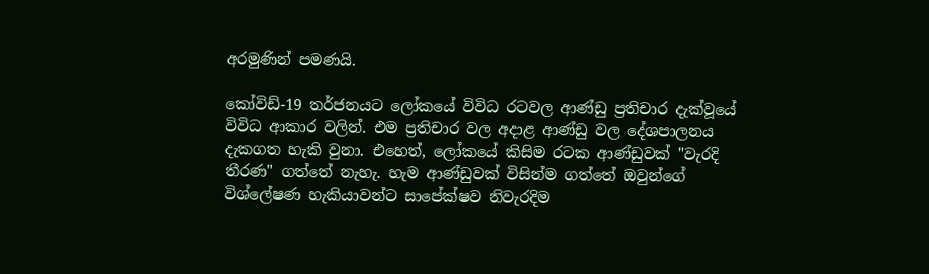අරමුණින් පමණයි.

කෝවිඩ්-19 තර්ජනයට ලෝකයේ විවිධ රටවල ආණ්ඩු ප්‍රතිචාර දැක්වූයේ විවිධ ආකාර වලින්. එම ප්‍රතිචාර වල අදාළ ආණ්ඩු වල දේශපාලනය දැකගත හැකි වුනා. එහෙත්, ලෝකයේ කිසිම රටක ආණ්ඩුවක් "වැරදි තීරණ" ගත්තේ නැහැ. හැම ආණ්ඩුවක් විසින්ම ගත්තේ ඔවුන්ගේ විශ්ලේෂණ හැකියාවන්ට සාපේක්ෂව නිවැරදිම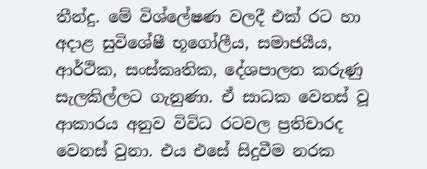තීන්දු. මේ විශ්ලේෂණ වලදී එක් රට හා අදාළ සුවිශේෂී භූගෝලීය, සමාජයීය, ආර්ථික, සංස්කෘතික, දේශපාලන කරුණු සැලකිල්ලට ගැනුණා. ඒ සාධක වෙනස් වූ ආකාරය අනුව විවිධ රටවල ප්‍රතිචාරද වෙනස් වුනා. එය එසේ සිදුවීම නරක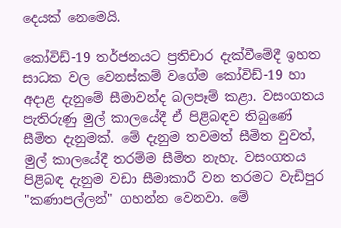දෙයක් නෙමෙයි.

කෝවිඩ්-19 තර්ජනයට ප්‍රතිචාර දැක්වීමේදී ඉහත සාධක වල වෙනස්කම් වගේම කෝවිඩ්-19 හා අදාළ දැනුමේ සීමාවන්ද බලපෑම් කළා. වසංගතය පැතිරුණු මුල් කාලයේදී ඒ පිළිබඳව තිබුණේ සීමිත දැනුමක්. මේ දැනුම තවමත් සීමිත වුවත්, මුල් කාලයේදී තරම්ම සීමිත නැහැ. වසංගතය පිළිබඳ දැනුම වඩා සීමාකාරී වන තරමට වැඩිපුර "කණාපල්ලන්" ගහන්න වෙනවා. මේ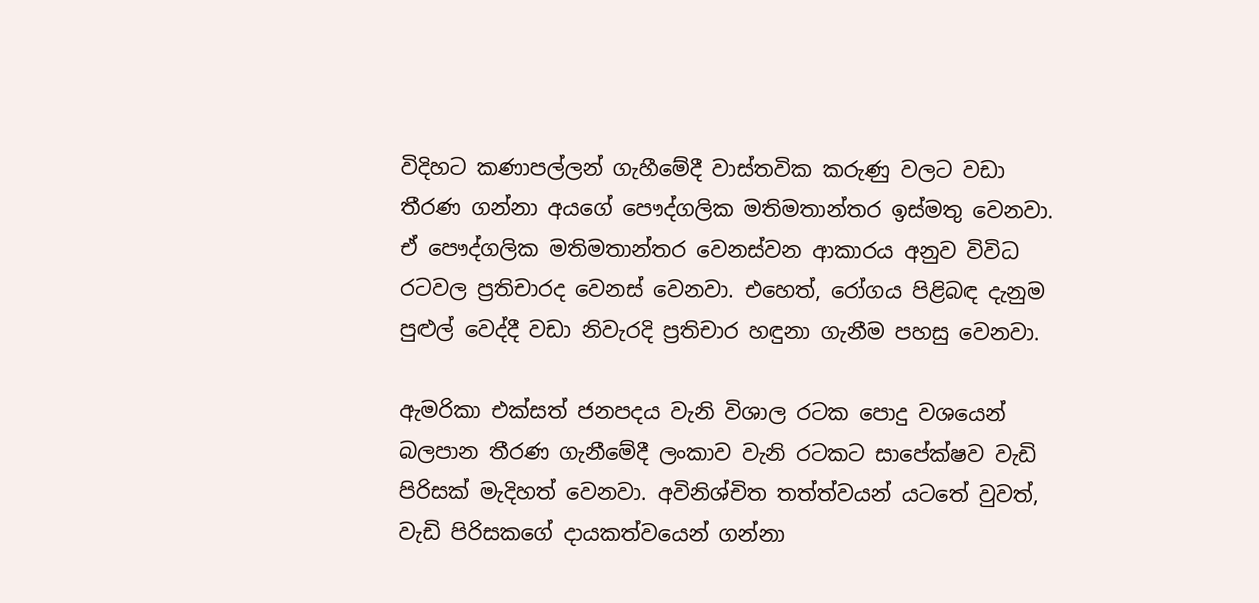විදිහට කණාපල්ලන් ගැහීමේදී වාස්තවික කරුණු වලට වඩා තීරණ ගන්නා අයගේ පෞද්ගලික මතිමතාන්තර ඉස්මතු වෙනවා. ඒ පෞද්ගලික මතිමතාන්තර වෙනස්වන ආකාරය අනුව විවිධ රටවල ප්‍රතිචාරද වෙනස් වෙනවා. එහෙත්, රෝගය පිළිබඳ දැනුම පුළුල් වෙද්දී වඩා නිවැරදි ප්‍රතිචාර හඳුනා ගැනීම පහසු වෙනවා.

ඇමරිකා එක්සත් ජනපදය වැනි විශාල රටක පොදු වශයෙන් බලපාන තීරණ ගැනීමේදී ලංකාව වැනි රටකට සාපේක්ෂව වැඩි පිරිසක් මැදිහත් වෙනවා. අවිනිශ්චිත තත්ත්වයන් යටතේ වුවත්, වැඩි පිරිසකගේ දායකත්වයෙන් ගන්නා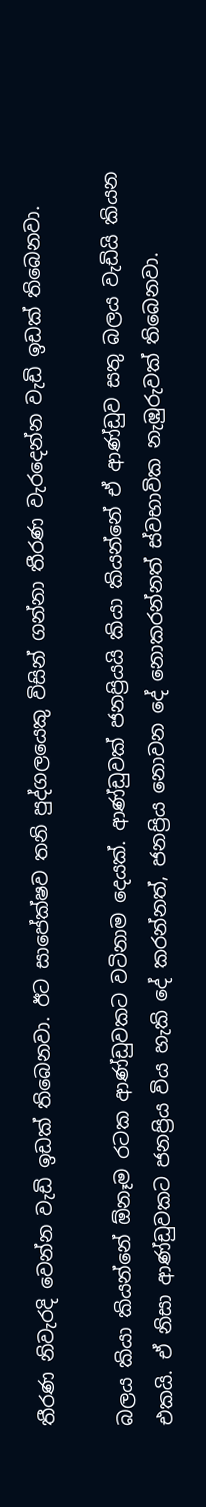තීරණ නිවැරදි වෙන්න වැඩි ඉඩක් තිබෙනවා. ඊට සාපේක්ෂව තනි පුද්ගලයෙකු විසින් ගන්නා තීරණ වැරදෙන්න වැඩි ඉඩක් තිබෙනවා.

බලය කියා කියන්නේ ඕනෑම රටක ආණ්ඩුවකට වටිනාම දෙයක්. ආණ්ඩුවක් ජනප්‍රියයි කියා කියන්නේ ඒ ආණ්ඩුව සතු බලය වැඩියි කියන එකයි. ඒ නිසා ආණ්ඩුවකට ජනප්‍රිය විය හැකි දේ කරන්නත්, ජනප්‍රිය නොවන දේ නොකරන්නත් ස්වභාවික නැඹුරුවක් තිබෙනවා.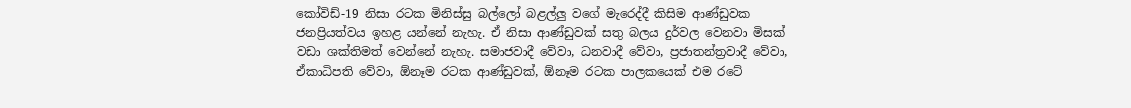කෝවිඩ්-19 නිසා රටක මිනිස්සු බල්ලෝ බළල්ලු වගේ මැරෙද්දී කිසිම ආණ්ඩුවක ජනප්‍රියත්වය ඉහළ යන්නේ නැහැ. ඒ නිසා ආණ්ඩුවක් සතු බලය දුර්වල වෙනවා මිසක් වඩා ශක්තිමත් වෙන්නේ නැහැ. සමාජවාදී වේවා, ධනවාදී වේවා, ප්‍රජාතන්ත්‍රවාදී වේවා, ඒකාධිපති වේවා, ඕනෑම රටක ආණ්ඩුවක්, ඕනෑම රටක පාලකයෙක් එම රටේ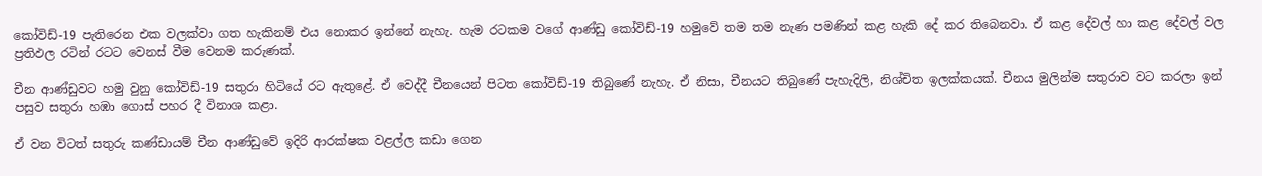කෝවිඩ්-19 පැතිරෙන එක වලක්වා ගත හැකිනම් එය නොකර ඉන්නේ නැහැ. හැම රටකම වගේ ආණ්ඩු කෝවිඩ්-19 හමුවේ තම තම නැණ පමණින් කළ හැකි දේ කර තිබෙනවා. ඒ කළ දේවල් හා කළ දේවල් වල ප්‍රතිඵල රටින් රටට වෙනස් වීම වෙනම කරුණක්.

චීන ආණ්ඩුවට හමු වුනු කෝවිඩ්-19 සතුරා හිටියේ රට ඇතුළේ. ඒ වෙද්දී චීනයෙන් පිටත කෝවිඩ්-19 තිබුණේ නැහැ. ඒ නිසා, චීනයට තිබුණේ පැහැදිලි, නිශ්චිත ඉලක්කයක්. චීනය මුලින්ම සතුරාව වට කරලා ඉන් පසුව සතුරා හඹා ගොස් පහර දී විනාශ කළා.

ඒ වන විටත් සතුරු කණ්ඩායම් චීන ආණ්ඩුවේ ඉදිරි ආරක්ෂක වළල්ල කඩා ගෙන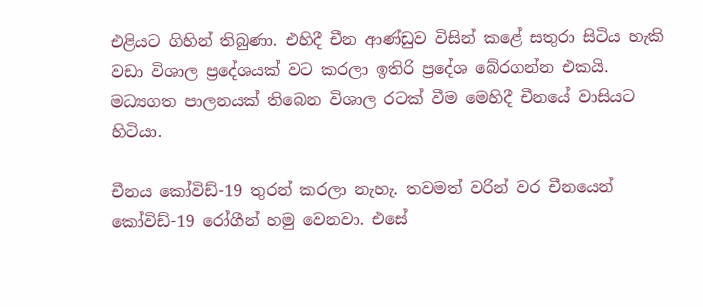එළියට ගිහින් තිබුණා. එහිදී චීන ආණ්ඩුව විසින් කළේ සතුරා සිටිය හැකි වඩා විශාල ප්‍රදේශයක් වට කරලා ඉතිරි ප්‍රදේශ බේරගන්න එකයි. මධ්‍යගත පාලනයක් තිබෙන විශාල රටක් වීම මෙහිදී චීනයේ වාසියට හිටියා.

චීනය කෝවිඩ්-19 තුරන් කරලා නැහැ. තවමත් වරින් වර චීනයෙන් කෝවිඩ්-19 රෝගීන් හමු වෙනවා. එසේ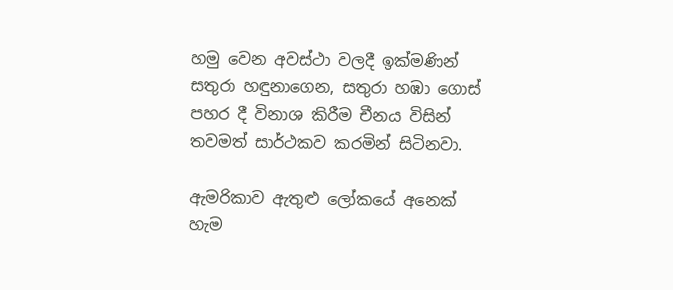හමු වෙන අවස්ථා වලදී ඉක්මණින් සතුරා හඳුනාගෙන, සතුරා හඹා ගොස් පහර දී විනාශ කිරීම චීනය විසින් තවමත් සාර්ථකව කරමින් සිටිනවා.

ඇමරිකාව ඇතුළු ලෝකයේ අනෙක් හැම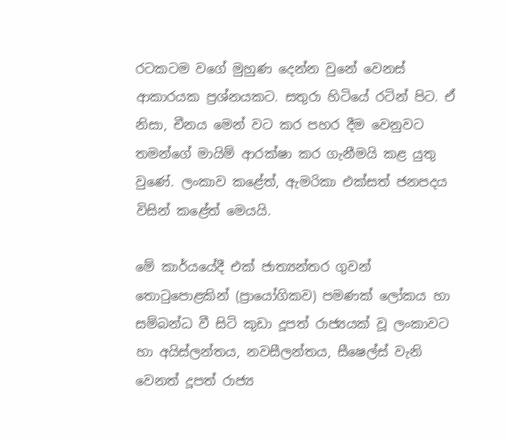රටකටම වගේ මුහුණ දෙන්න වුනේ වෙනස් ආකාරයක ප්‍රශ්නයකට. සතුරා හිටියේ රටින් පිට. ඒ නිසා, චීනය මෙන් වට කර පහර දීම වෙනුවට තමන්ගේ මායිම් ආරක්ෂා කර ගැනීමයි කළ යුතු වුණේ. ලංකාව කළේත්, ඇමරිකා එක්සත් ජනපදය විසින් කළේත් මෙයයි.

මේ කාර්යයේදී එක් ජාත්‍යන්තර ගුවන් තොටුපොළකින් (ප්‍රායෝගිකව) පමණක් ලෝකය හා සම්බන්ධ වී සිටි කුඩා දූපත් රාජ්‍යයක් වූ ලංකාවට හා අයිස්ලන්තය, නවසීලන්තය, සීෂෙල්ස් වැනි වෙනත් දූපත් රාජ්‍ය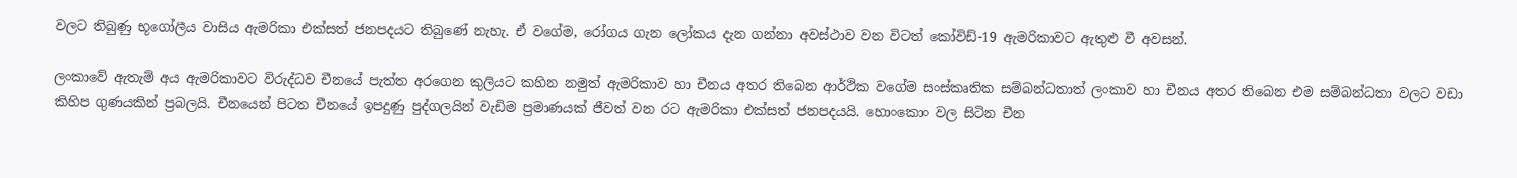වලට තිබුණු භූගෝලීය වාසිය ඇමරිකා එක්සත් ජනපදයට තිබුණේ නැහැ. ඒ වගේම, රෝගය ගැන ලෝකය දැන ගන්නා අවස්ථාව වන විටත් කෝවිඩ්-19 ඇමරිකාවට ඇතුළු වී අවසන්.

ලංකාවේ ඇතැම් අය ඇමරිකාවට විරුද්ධව චීනයේ පැත්ත අරගෙන කුලියට කහින නමුත් ඇමරිකාව හා චීනය අතර තිබෙන ආර්ථික වගේම සංස්කෘතික සම්බන්ධතාත් ලංකාව හා චීනය අතර තිබෙන එම සම්බන්ධතා වලට වඩා කිහිප ගුණයකින් ප්‍රබලයි. චීනයෙන් පිටත චීනයේ ඉපදුණු පුද්ගලයින් වැඩිම ප්‍රමාණයක් ජීවත් වන රට ඇමරිකා එක්සත් ජනපදයයි. හොංකොං වල සිටින චීන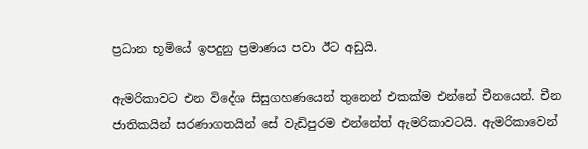ප්‍රධාන භූමියේ ඉපදුනු ප්‍රමාණය පවා ඊට අඩුයි.

ඇමරිකාවට එන විදේශ සිසුගහණයෙන් තුනෙන් එකක්ම එන්නේ චීනයෙන්. චීන ජාතිකයින් සරණාගතයින් සේ වැඩිපුරම එන්නේත් ඇමරිකාවටයි. ඇමරිකාවෙන්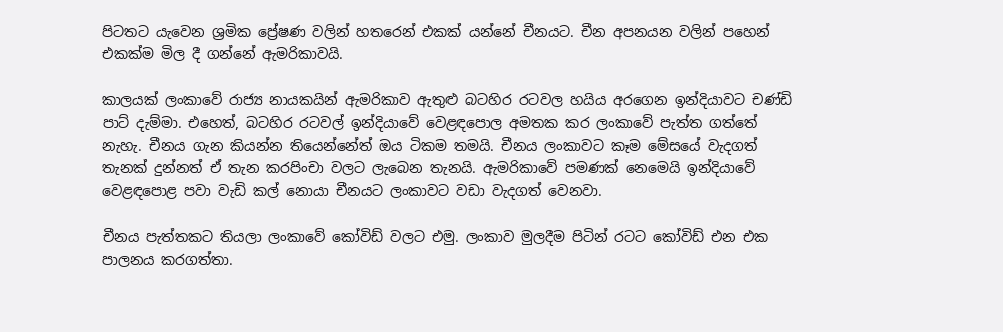පිටතට යැවෙන ශ්‍රමික ප්‍රේෂණ වලින් හතරෙන් එකක් යන්නේ චීනයට. චීන අපනයන වලින් පහෙන් එකක්ම මිල දී ගන්නේ ඇමරිකාවයි.

කාලයක් ලංකාවේ රාජ්‍ය නායකයින් ඇමරිකාව ඇතුළු බටහිර රටවල හයිය අරගෙන ඉන්දියාවට චණ්ඩි පාට් දැම්මා. එහෙත්, බටහිර රටවල් ඉන්දියාවේ වෙළඳපොල අමතක කර ලංකාවේ පැත්ත ගත්තේ නැහැ. චීනය ගැන කියන්න තියෙන්නේත් ඔය ටිකම තමයි. චීනය ලංකාවට කෑම මේසයේ වැදගත් තැනක් දුන්නත් ඒ තැන කරපිංචා වලට ලැබෙන තැනයි. ඇමරිකාවේ පමණක් නෙමෙයි ඉන්දියාවේ වෙළඳපොළ පවා වැඩි කල් නොයා චීනයට ලංකාවට වඩා වැදගත් වෙනවා.

චීනය පැත්තකට තියලා ලංකාවේ කෝවිඩ් වලට එමු. ලංකාව මුලදීම පිටින් රටට කෝවිඩ් එන එක පාලනය කරගත්තා.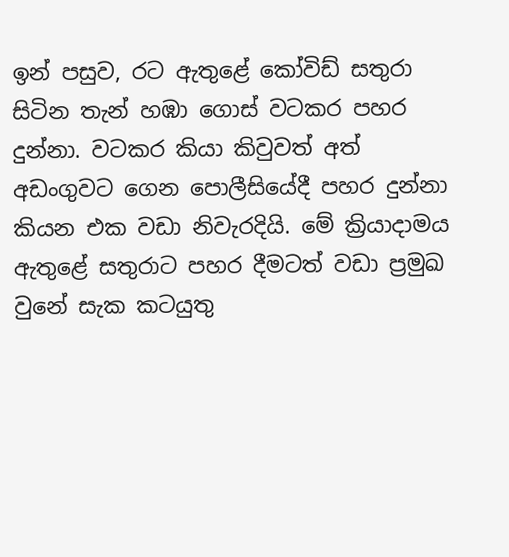ඉන් පසුව, රට ඇතුළේ කෝවිඩ් සතුරා සිටින තැන් හඹා ගොස් වටකර පහර දුන්නා. වටකර කියා කිවුවත් අත් අඩංගුවට ගෙන පොලීසියේදී පහර දුන්නා කියන එක වඩා නිවැරදියි. මේ ක්‍රියාදාමය ඇතුළේ සතුරාට පහර දීමටත් වඩා ප්‍රමුඛ වුනේ සැක කටයුතු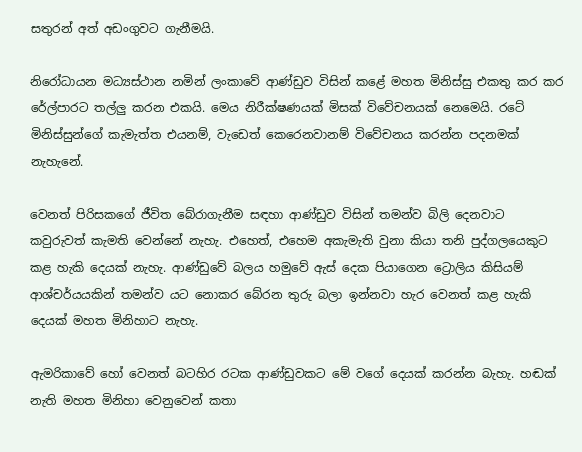සතුරන් අත් අඩංගුවට ගැනීමයි.

නිරෝධායන මධ්‍යස්ථාන නමින් ලංකාවේ ආණ්ඩුව විසින් කළේ මහත මිනිස්සු එකතු කර කර රේල්පාරට තල්ලු කරන එකයි. මෙය නිරීක්ෂණයක් මිසක් විවේචනයක් නෙමෙයි. රටේ මිනිස්සුන්ගේ කැමැත්ත එයනම්, වැඩෙත් කෙරෙනවානම් විවේචනය කරන්න පදනමක් නැහැනේ.

වෙනත් පිරිසකගේ ජීවිත බේරාගැනීම සඳහා ආණ්ඩුව විසින් තමන්ව බිලි දෙනවාට කවුරුවත් කැමති වෙන්නේ නැහැ. එහෙත්, එහෙම අකැමැති වුනා කියා තනි පුද්ගලයෙකුට කළ හැකි දෙයක් නැහැ. ආණ්ඩුවේ බලය හමුවේ ඇස් දෙක පියාගෙන ට්‍රොලිය කිසියම් ආශ්චර්යයකින් තමන්ව යට නොකර බේරන තුරු බලා ඉන්නවා හැර වෙනත් කළ හැකි දෙයක් මහත මිනිහාට නැහැ.

ඇමරිකාවේ හෝ වෙනත් බටහිර රටක ආණ්ඩුවකට මේ වගේ දෙයක් කරන්න බැහැ. හඬක් නැති මහත මිනිහා වෙනුවෙන් කතා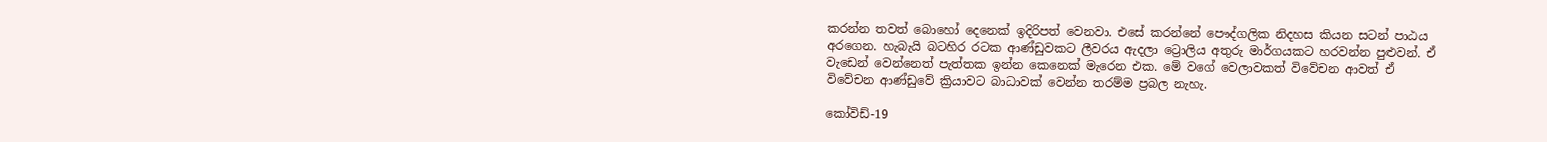කරන්න තවත් බොහෝ දෙනෙක් ඉදිරිපත් වෙනවා. එසේ කරන්නේ පෞද්ගලික නිදහස කියන සටන් පාඨය අරගෙන. හැබැයි බටහිර රටක ආණ්ඩුවකට ලීවරය ඇදලා ට්‍රොලිය අතුරු මාර්ගයකට හරවන්න පුළුවන්. ඒ වැඩෙන් වෙන්නෙත් පැත්තක ඉන්න කෙනෙක් මැරෙන එක. මේ වගේ වෙලාවකත් විවේචන ආවත් ඒ විවේචන ආණ්ඩුවේ ක්‍රියාවට බාධාවක් වෙන්න තරම්ම ප්‍රබල නැහැ.

කෝවිඩ්-19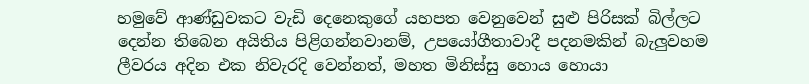හමුවේ ආණ්ඩුවකට වැඩි දෙනෙකුගේ යහපත වෙනුවෙන් සුළු පිරිසක් බිල්ලට දෙන්න තිබෙන අයිතිය පිළිගන්නවානම්, උපයෝගීතාවාදී පදනමකින් බැලුවහම ලීවරය අදින එක නිවැරදි වෙන්නත්, මහත මිනිස්සු හොය හොයා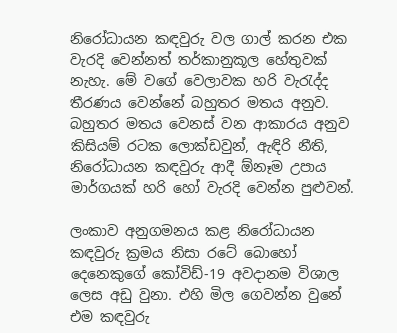නිරෝධායන කඳවුරු වල ගාල් කරන එක වැරදි වෙන්නත් තර්කානුකූල හේතුවක් නැහැ. මේ වගේ වෙලාවක හරි වැරැද්ද තීරණය වෙන්නේ බහුතර මතය අනුව. බහුතර මතය වෙනස් වන ආකාරය අනුව කිසියම් රටක ලොක්ඩවුන්, ඇඳිරි නීති, නිරෝධායන කඳවුරු ආදී ඕනෑම උපාය මාර්ගයක් හරි හෝ වැරදි වෙන්න පුළුවන්.

ලංකාව අනුගමනය කළ නිරෝධායන කඳවුරු ක්‍රමය නිසා රටේ බොහෝ දෙනෙකුගේ කෝවිඩ්-19 අවදානම විශාල ලෙස අඩු වුනා. එහි මිල ගෙවන්න වුනේ එම කඳවුරු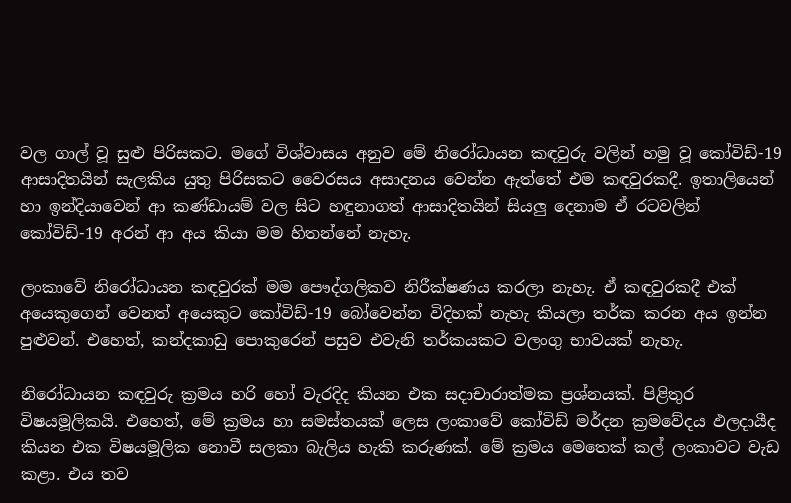වල ගාල් වූ සුළු පිරිසකට. මගේ විශ්වාසය අනුව මේ නිරෝධායන කඳවුරු වලින් හමු වූ කෝවිඩ්-19 ආසාදිතයින් සැලකිය යුතු පිරිසකට වෛරසය අසාදනය වෙන්න ඇත්තේ එම කඳවුරකදී. ඉතාලියෙන් හා ඉන්දියාවෙන් ආ කණ්ඩායම් වල සිට හඳුනාගත් ආසාදිතයින් සියලු දෙනාම ඒ රටවලින් කෝවිඩ්-19 අරන් ආ අය කියා මම හිතන්නේ නැහැ.

ලංකාවේ නිරෝධායන කඳවුරක් මම පෞද්ගලිකව නිරීක්ෂණය කරලා නැහැ. ඒ කඳවුරකදී එක් අයෙකුගෙන් වෙනත් අයෙකුට කෝවිඩ්-19 බෝවෙන්න විදිහක් නැහැ කියලා තර්ක කරන අය ඉන්න පුළුවන්. එහෙත්, කන්දකාඩු පොකුරෙන් පසුව එවැනි තර්කයකට වලංගු භාවයක් නැහැ.

නිරෝධායන කඳවුරු ක්‍රමය හරි හෝ වැරදිද කියන එක සදාචාරාත්මක ප්‍රශ්නයක්. පිළිතුර විෂයමූලිකයි. එහෙත්, මේ ක්‍රමය හා සමස්තයක් ලෙස ලංකාවේ කෝවිඩ් මර්දන ක්‍රමවේදය ඵලදායීද කියන එක විෂයමූලික නොවී සලකා බැලිය හැකි කරුණක්. මේ ක්‍රමය මෙතෙක් කල් ලංකාවට වැඩ කළා. එය තව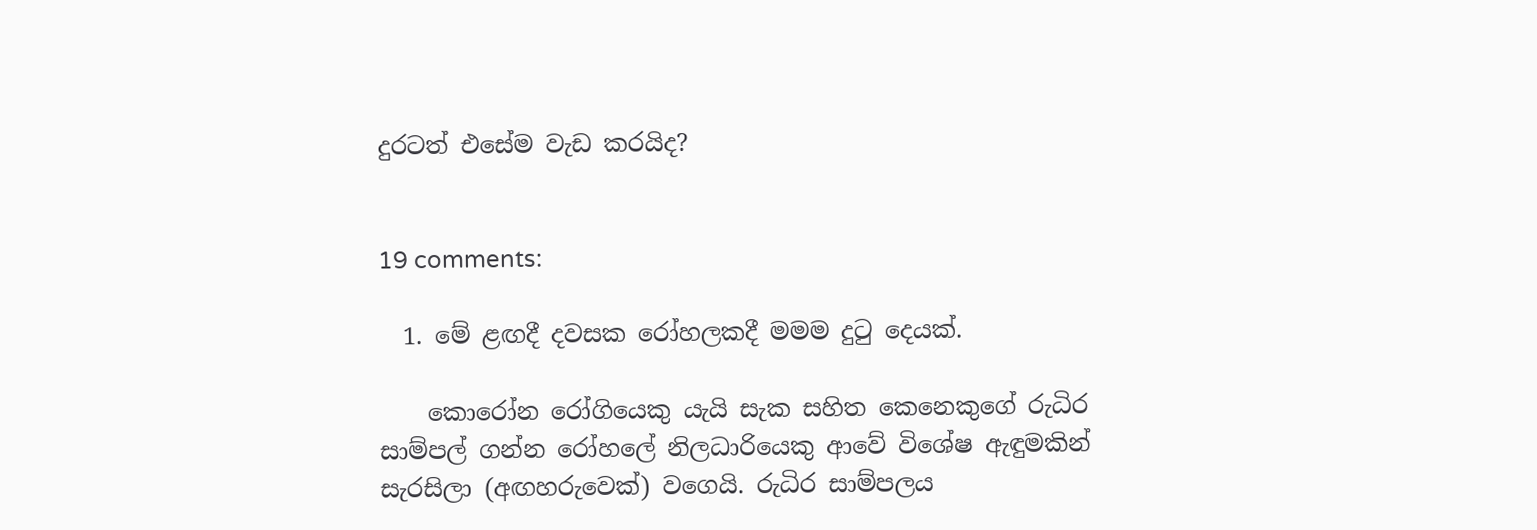දුරටත් එසේම වැඩ කරයිද?


19 comments:

  1. මේ ළඟදී දවසක රෝහලකදී මමම දුටු දෙයක්.

    කොරෝන රෝගියෙකු යැයි සැක සහිත කෙනෙකුගේ රුධිර සාම්පල් ගන්න රෝහලේ නිලධාරියෙකු ආවේ විශේෂ ඇඳුමකින් සැරසිලා (අඟහරුවෙක්) වගෙයි. රුධිර සාම්පලය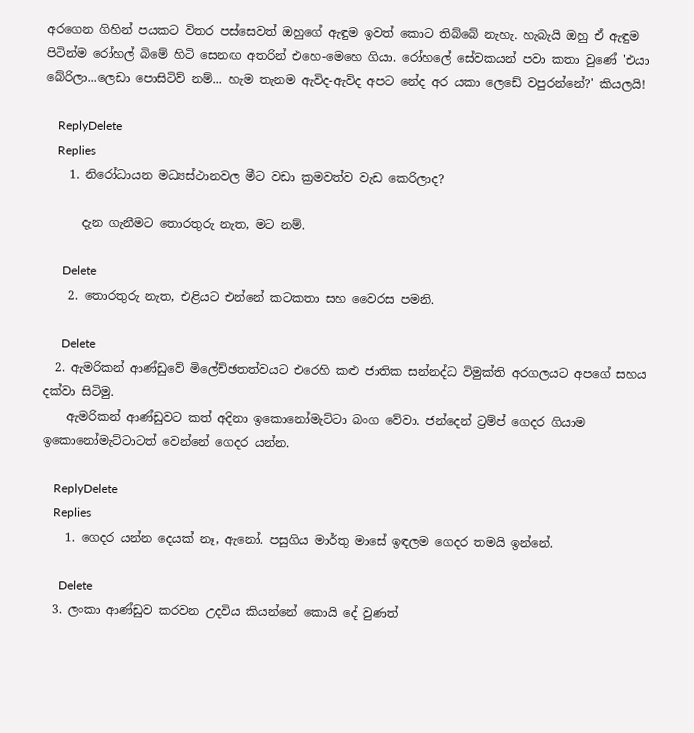අරගෙන ගිහින් පයකට විතර පස්සෙවත් ඔහුගේ ඇඳුම ඉවත් කොට තිබ්බේ නැහැ. හැබැයි ඔහු ඒ ඇඳුම පිටින්ම රෝහල් බිමේ හිටි සෙනඟ අතරින් එහෙ-මෙහෙ ගියා. රෝහලේ සේවකයන් පවා කතා වුණේ 'එයා බේරිලා...ලෙඩා පොසිටිව් නම්... හැම තැනම ඇවිද-ඇවිද අපට නේද අර යකා ලෙඩේ වපුරන්නේ?' කියලයි!

    ReplyDelete
    Replies
    1. නිරෝධායන මධ්‍යස්ථානවල මීට වඩා ක්‍රමවත්ව වැඩ කෙරිලාද?

      දැන ගැනීමට තොරතුරු නැත, මට නම්.

      Delete
    2. තොරතුරු නැත, එළියට එන්නේ කටකතා සහ වෛරස පමනි.

      Delete
  2. ඇමරිකන් ආණ්ඩුවේ මිලේච්ඡතත්වයට එරෙහි කළු ජාතික සන්නද්ධ විමුක්ති අරගලයට අපගේ සහය දක්වා සිටිමු.
    ඇමරිකන් ආණ්ඩුවට කත් අදිනා ඉකොනෝමැට්ටා බංග වේවා. ජන්දෙන් ට්‍රම්ප් ගෙදර ගියාම ඉකොනෝමැට්ටාටත් වෙන්නේ ගෙදර යන්න.

    ReplyDelete
    Replies
    1. ගෙදර යන්න දෙයක් නෑ, ඇනෝ. පසුගිය මාර්තු මාසේ ඉඳලම ගෙදර තමයි ඉන්නේ.

      Delete
  3. ලංකා ආණ්ඩුව කරවන උදවිය කියන්නේ කොයි දේ වුණත්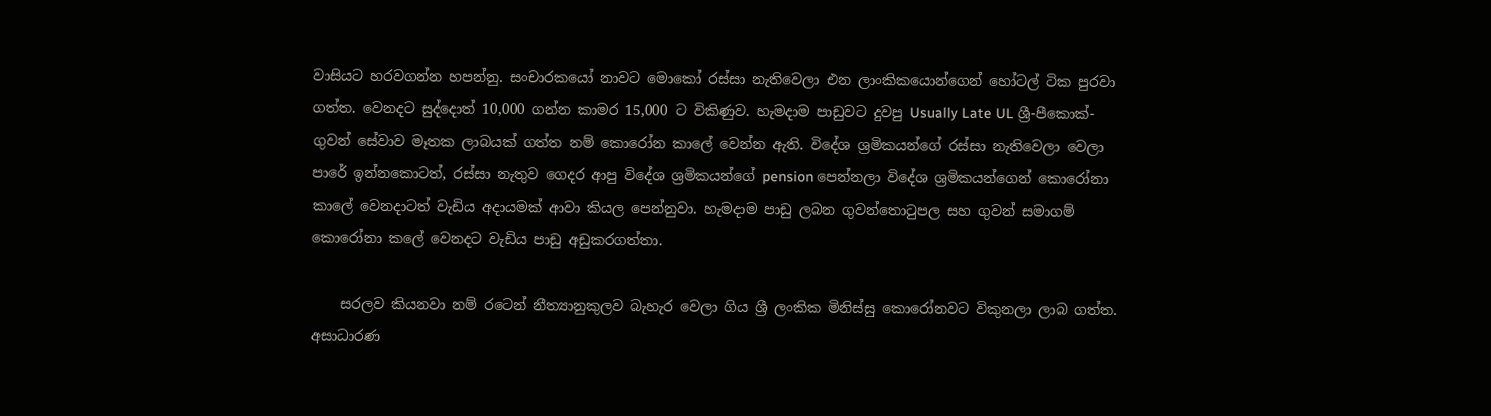වාසියට හරවගන්න හපන්නු. සංචාරකයෝ නාවට මොකෝ රස්සා නැතිවෙලා එන ලාංකිකයොන්ගෙන් හෝටල් ටික පුරවා ගත්ත. වෙනදට සුද්දොත් 10,000 ගන්න කාමර 15,000 ට විකිණුව. හැමදාම පාඩුවට දුවපු Usually Late UL ශ්‍රී-පීකොක්-ගුවන් සේවාව මෑතක ලාබයක් ගත්ත නම් කොරෝන කාලේ වෙන්න ඇති. විදේශ ශ්‍රමිකයන්ගේ රස්සා නැතිවෙලා වෙලා පාරේ ඉන්නකොටත්, රස්සා නැතුව ගෙදර ආපු විදේශ ශ්‍රමිකයන්ගේ pension පෙන්නලා විදේශ ශ්‍රමිකයන්ගෙන් කොරෝනා කාලේ වෙනදාටත් වැඩිය අදායමක් ආවා කියල පෙන්නුවා. හැමදාම පාඩු ලබන ගුවන්තොටුපල සහ ගුවන් සමාගම් කොරෝනා කලේ වෙනදට වැඩිය පාඩු අඩුකරගත්තා.

    සරලව කියනවා නම් රටෙන් නීත්‍යානුකුලව බැහැර වෙලා ගිය ශ්‍රී ලංකික මිනිස්සු කොරෝනවට විකුනලා ලාබ ගත්ත. අසාධාරණ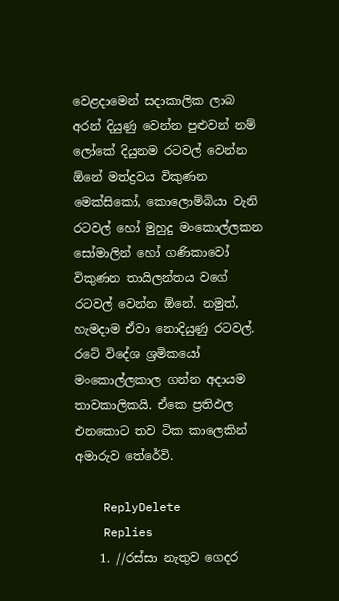වෙළදාමෙන් සදාකාලික ලාබ අරන් දියුණු වෙන්න පුළුවන් නම් ලෝකේ දියුනම රටවල් වෙන්න ඕනේ මත්ද්‍රවය විකුණන මෙක්සිකෝ, කොලොම්බියා වැනි රටවල් හෝ මුහුදු මංකොල්ලකන සෝමාලින් හෝ ගණිකාවෝ විකුණන තායිලන්තය වගේ රටවල් වෙන්න ඕනේ. නමුත්, හැමදාම ඒවා නොදියුණු රටවල්. රටේ විදේශ ශ්‍රමිකයෝ මංකොල්ලකාල ගන්න අදායම තාවකාලිකයි. ඒකෙ ප්‍රතිඵල එනකොට තව ටික කාලෙකින් අමාරුව තේරේවි.

    ReplyDelete
    Replies
    1. //රස්සා නැතුව ගෙදර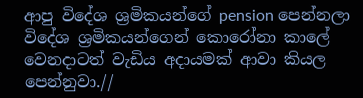ආපු විදේශ ශ්‍රමිකයන්ගේ pension පෙන්නලා විදේශ ශ්‍රමිකයන්ගෙන් කොරෝනා කාලේ වෙනදාටත් වැඩිය අදායමක් ආවා කියල පෙන්නුවා.//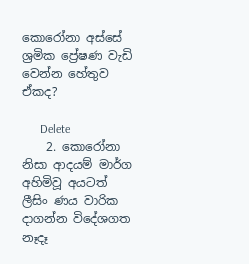කොරෝනා අස්සේ ශ්‍රමික ප්‍රේෂණ වැඩි වෙන්න හේතුව ඒකද?

      Delete
    2. කොරෝනා නිසා ආදයම් මාර්ග අහිමිවූ අයටත් ලීසිං ණය වාරික දාගන්න විදේශගත නෑදෑ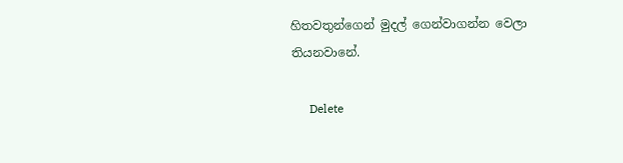හිතවතුන්ගෙන් මුදල් ගෙන්වාගන්න වෙලා තියනවානේ.

      Delete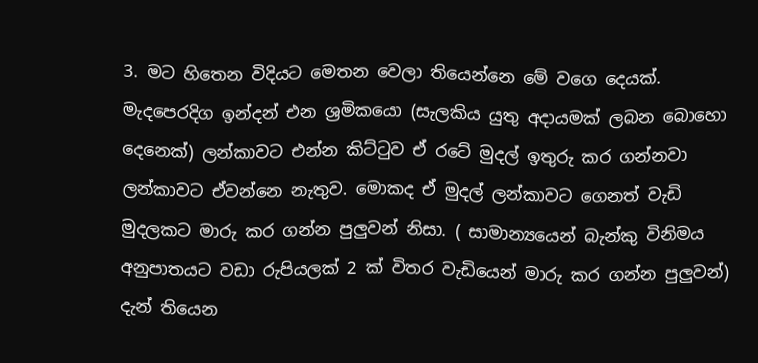3. මට හිතෙන විදියට මෙතන වෙලා තියෙන්නෙ මේ වගෙ දෙයක්. මැදපෙරදිග ඉන්දන් එන ශ්‍රමිකයො (සැලකිය යුතු අදායමක් ලබන බොහො දෙනෙක්) ලන්කාවට එන්න කිට්ටුව ඒ රටේ මුදල් ඉතුරු කර ගන්නවා ලන්කාවට ඒවන්නෙ නැතුව. මොකද ඒ මුදල් ලන්කාවට ගෙනත් වැඩි මුදලකට මාරු කර ගන්න පුලුවන් නිසා. ( සාමාන්‍යයෙන් බැන්කු විනිමය අනුපාතයට වඩා රුපියලක් 2 ක් විතර වැඩියෙන් මාරු කර ගන්න පුලුවන්) දැන් තියෙන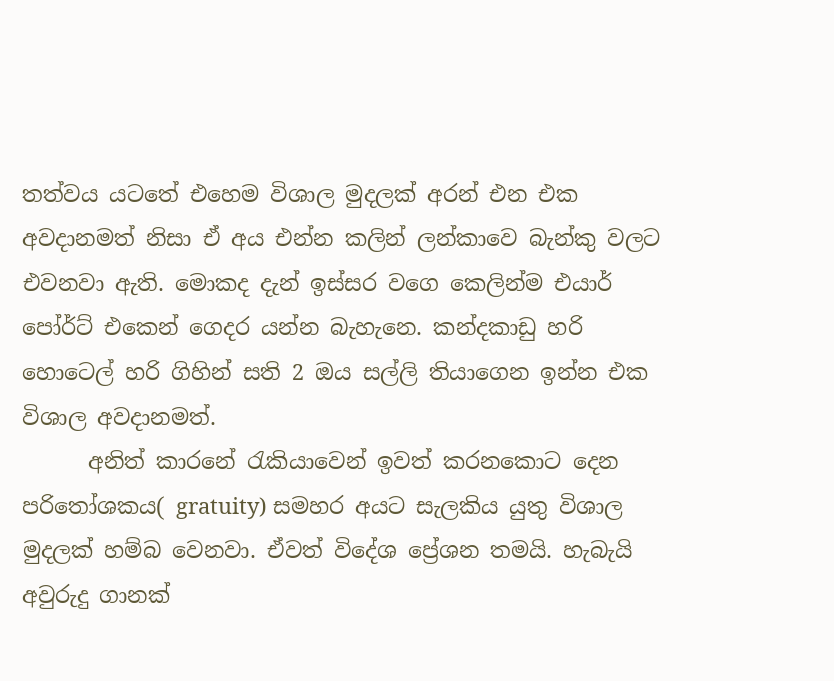තත්වය යටතේ එහෙම විශාල මුදලක් අරන් එන එක අවදානමත් නිසා ඒ අය එන්න කලින් ලන්කාවෙ බැන්කු වලට එවනවා ඇති. මොකද දැන් ඉස්සර වගෙ කෙලින්ම එයාර් පෝර්ට් එකෙන් ගෙදර යන්න බැහැනෙ. කන්දකාඩු හරි හොටෙල් හරි ගිහින් සති 2 ඔය සල්ලි තියාගෙන ඉන්න එක විශාල අවදානමත්.
      අනිත් කාරනේ රැකියාවෙන් ඉවත් කරනකොට දෙන පරිතෝශකය( gratuity) සමහර අයට සැලකිය යුතු විශාල මුදලක් හම්බ වෙනවා. ඒවත් විදේශ ප්‍රේශන තමයි. හැබැයි අවුරුදු ගානක්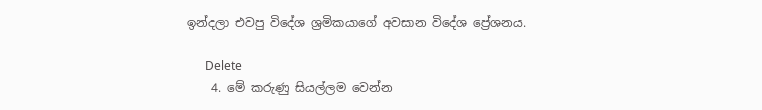ඉන්දලා එවපු විදේශ ශ්‍රමිකයාගේ අවසාන විදේශ ප්‍රේශනය.

      Delete
    4. මේ කරුණු සියල්ලම වෙන්න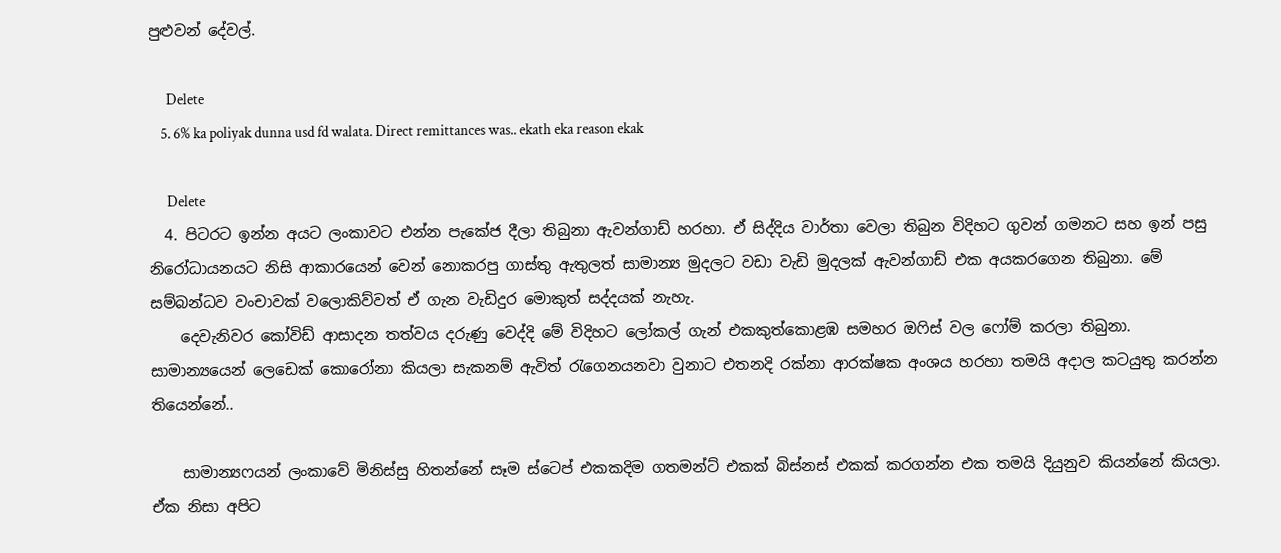පුළුවන් දේවල්.

      Delete
    5. 6% ka poliyak dunna usd fd walata. Direct remittances was.. ekath eka reason ekak

      Delete
  4. පිටරට ඉන්න අයට ලංකාවට එන්න පැකේජ දීලා තිබුනා ඇවන්ගාඩ් හරහා. ඒ සිද්දිය වාර්තා වෙලා තිබුන විදිහට ගුවන් ගමනට සහ ඉන් පසු නිරෝධායනයට නිසි ආකාරයෙන් වෙන් නොකරපු ගාස්තු ඇතුලත් සාමාන්‍ය මුදලට වඩා වැඩි මුදලක් ඇවන්ගාඩ් එක අයකරගෙන තිබුනා. මේ සම්බන්ධව වංචාවක් වලොකිව්වත් ඒ ගැන වැඩිදුර මොකුත් සද්දයක් නැහැ.
    දෙවැනිවර කෝවිඩ් ආසාදන තත්වය දරුණු වෙද්දි මේ විදිහට ලෝකල් ගැන් එකකුත්කොළඹ සමහර ඔෆිස් වල ෆෝම් කරලා තිබුනා. සාමාන්‍යයෙන් ලෙඩෙක් කොරෝනා කියලා සැකනම් ඇවිත් රැගෙනයනවා වුනාට එතනදි රක්නා ආරක්ෂක අංශය හරහා තමයි අදාල කටයුතු කරන්න තියෙන්නේ..

    සාමාන්‍යෆයන් ලංකාවේ මිනිස්සු හිතන්නේ සෑම ස්ටෙප් එකකදිම ගතමන්ට් එකක් බිස්නස් එකක් කරගන්න එක තමයි දියුනුව කියන්නේ කියලා. ඒක නිසා අපිට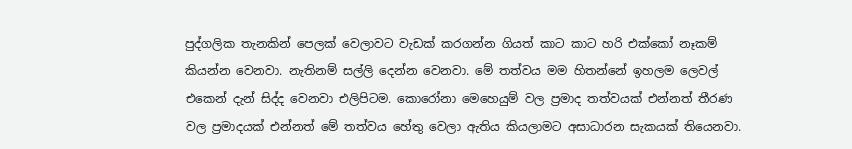පුද්ගලික තැනකින් පෙලක් වෙලාවට වැඩක් කරගන්න ගියත් කාට කාට හරි එක්කෝ නෑකම් කියන්න වෙනවා. නැතිනම් සල්ලි දෙන්න වෙනවා. මේ තත්වය මම හිතන්නේ ඉහලම ලෙවල් එකෙන් දැන් සිද්ද වෙනවා එලිපිටම. කොරෝනා මෙහෙයුම් වල ප්‍රමාද තත්වයක් එන්නත් තීරණ වල ප්‍රමාදයක් එන්නත් මේ තත්වය හේතු වෙලා ඇතිය කියලාමට අසාධාරන සැකයක් තියෙනවා.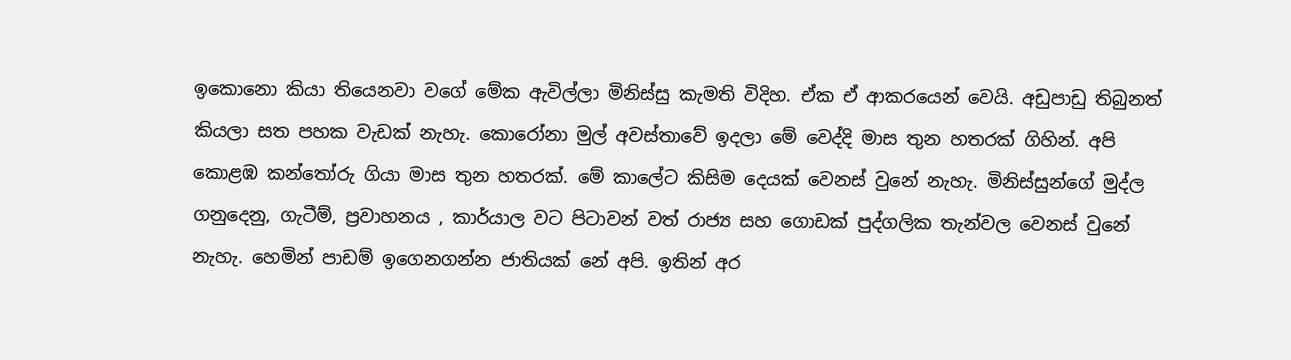ඉකොනො කියා තියෙනවා වගේ මේක ඇවිල්ලා මිනිස්සු කැමති විදිහ. ඒක ඒ ආකරයෙන් වෙයි. අඩුපාඩු තිබුනත් කියලා සත පහක වැඩක් නැහැ. කොරෝනා මුල් අවස්තාවේ ඉදලා මේ වෙද්දි මාස තුන හතරක් ගිහින්. අපි කොළඹ කන්තෝරු ගියා මාස තුන හතරක්. මේ කාලේට කිසිම දෙයක් වෙනස් වුනේ නැහැ. මිනිස්සුන්ගේ මුද්ල ගනුදෙනු, ගැටීම්, ප්‍රවාහනය , කාර්යාල වට පිටාවන් වත් රාජ්‍ය සහ ගොඩක් පුද්ගලික තැන්වල වෙනස් වුනේ නැහැ. හෙමින් පාඩම් ඉගෙනගන්න ජාතියක් නේ අපි. ඉතින් අර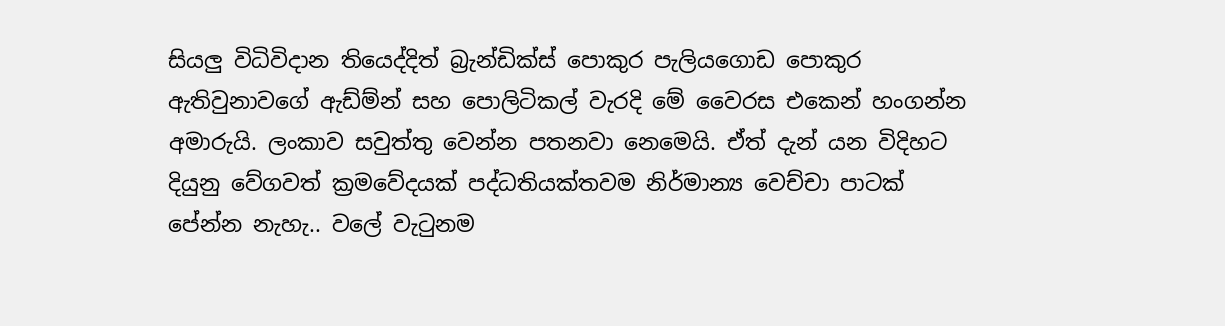සියලු විධිවිදාන තියෙද්දිත් බ්‍රැන්ඩික්ස් පොකුර පැලියගොඩ පොකුර ඇතිවුනාවගේ ඇඩ්ම්න් සහ පොලිටිකල් වැරදි මේ වෛරස එකෙන් හංගන්න අමාරුයි. ලංකාව සවුත්තු වෙන්න පතනවා නෙමෙයි. ඒත් දැන් යන විදිහට දියුනු වේගවත් ක්‍රමවේදයක් පද්ධතියක්තවම නිර්මාන්‍ය වෙච්චා පාටක් පේන්න නැහැ.. වලේ වැටුනම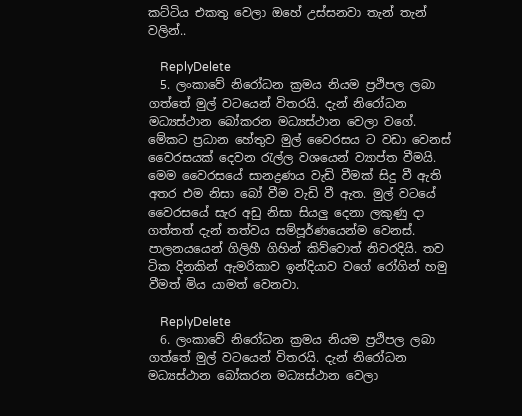කට්ටිය එකතු වෙලා ඔහේ උස්සනවා තැන් තැන් වලින්..

    ReplyDelete
  5. ලංකාවේ නිරෝධන ක්‍රමය නියම ප්‍රථිපල ලබා ගත්තේ මුල් වටයෙන් විතරයි. දැන් නිරෝධන මධ්‍යස්ථාන බෝකරන මධ්‍යස්ථාන වෙලා වගේ. මේකට ප්‍රධාන හේතුව මුල් වෛරසය ට වඩා වෙනස් වෛරසයක් දෙවන රැල්ල වශයෙන් ව්‍යාප්ත වීමයි. මෙම වෛරසයේ සානද්‍රණය වැඩි වීමක් සිදු වී ඇති අතර එම නිසා බෝ වීම වැඩි වී ඇත. මුල් වටයේ වෛරසයේ සැර අඩු නිසා සියලු දෙනා ලකුණු දා ගත්තත් දැන් තත්වය සම්පූර්ණයෙන්ම වෙනස්. පාලනයයෙන් ගිලිහී ගිහින් කිව්වොත් නිවරදියි. තව ටික දිනකින් ඇමරිකාව ඉන්දියාව වගේ රෝගින් හමු වීමත් මිය යාමත් වෙනවා.

    ReplyDelete
  6. ලංකාවේ නිරෝධන ක්‍රමය නියම ප්‍රථිපල ලබා ගත්තේ මුල් වටයෙන් විතරයි. දැන් නිරෝධන මධ්‍යස්ථාන බෝකරන මධ්‍යස්ථාන වෙලා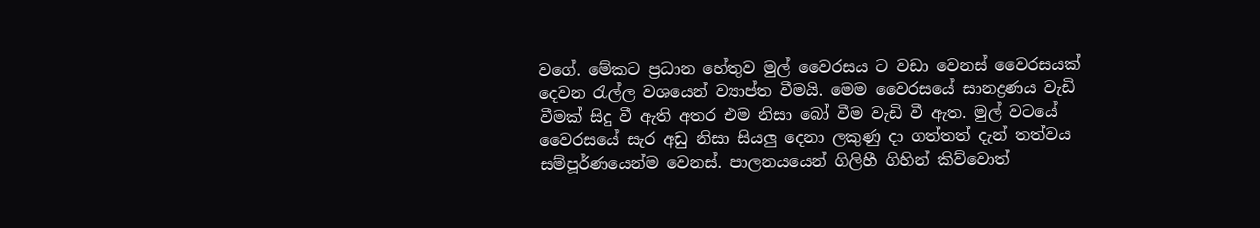වගේ. මේකට ප්‍රධාන හේතුව මුල් වෛරසය ට වඩා වෙනස් වෛරසයක් දෙවන රැල්ල වශයෙන් ව්‍යාප්ත වීමයි. මෙම වෛරසයේ සානද්‍රණය වැඩි වීමක් සිදු වී ඇති අතර එම නිසා බෝ වීම වැඩි වී ඇත. මුල් වටයේ වෛරසයේ සැර අඩු නිසා සියලු දෙනා ලකුණු දා ගත්තත් දැන් තත්වය සම්පූර්ණයෙන්ම වෙනස්. පාලනයයෙන් ගිලිහී ගිහින් කිව්වොත්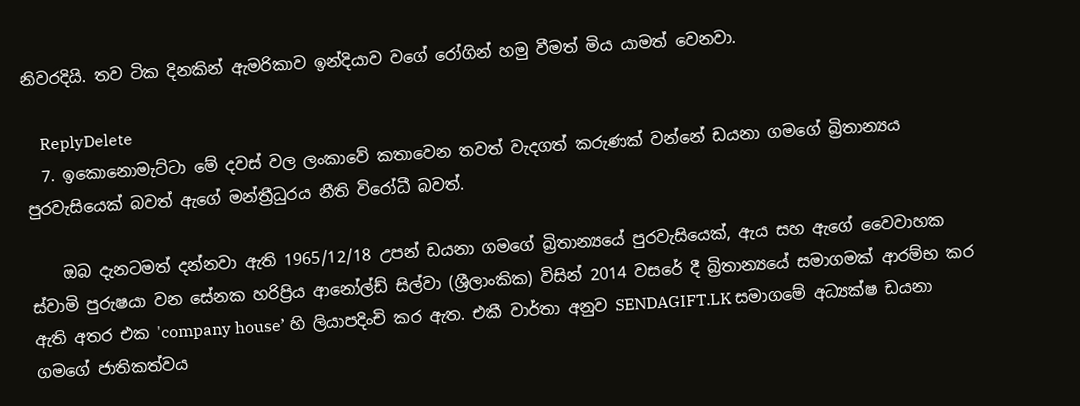නිවරදියි. තව ටික දිනකින් ඇමරිකාව ඉන්දියාව වගේ රෝගින් හමු වීමත් මිය යාමත් වෙනවා.

    ReplyDelete
  7. ඉකොනොමැට්ටා මේ දවස් වල ලංකාවේ කතාවෙන තවත් වැදගත් කරුණක් වන්නේ ඩයනා ගමගේ බ්‍රිතාන්‍යය පුරවැසියෙක් බවත් ඇගේ මන්ත්‍රීධුරය නීති විරෝධී බවත්.

    ඔබ දැනටමත් දන්නවා ඇති 1965/12/18 උපන් ඩයනා ගමගේ බ්‍රිතාන්‍යයේ පුරවැසියෙක්, ඇය සහ ඇගේ වෛවාහක ස්වාමි පුරුෂයා වන සේනක හරිප්‍රිය ආනෝල්ඩ් සිල්වා (ශ්‍රීලාංකික) විසින් 2014 වසරේ දී බ්‍රිතාන්‍යයේ සමාගමක් ආරම්භ කර ඇති අතර එක 'company house’ හි ලියාපදිංචි කර ඇත. එකී වාර්තා අනුව SENDAGIFT.LK සමාගමේ අධ්‍යක්ෂ ඩයනා ගමගේ ජාතිකත්වය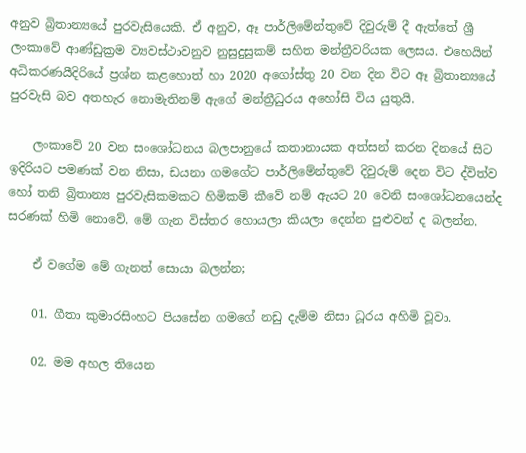අනුව බ්‍රිතාන්‍යයේ පුරවැසියෙකි. ඒ අනුව, ඈ පාර්ලිමේන්තුවේ දිවුරුම් දී ඇත්තේ ශ්‍රී ලංකාවේ ආණ්ඩුක්‍රම ව්‍යවස්ථාවනුව නුසුදුසුකම් සහිත මන්ත්‍රීවරියක ලෙසය. එහෙයින් අධිකරණයීදිරියේ ප්‍රශ්න කළහොත් හා 2020 අගෝස්තු 20 වන දින විට ඈ බ්‍රිතාන්‍යයේ පුරවැසි බව අතහැර නොමැතිනම් ඇගේ මන්ත්‍රීධුරය අහෝසි විය යුතුයි.

    ලංකාවේ 20 වන සංශෝධනය බලපානුයේ කතානායක අත්සන් කරන දිනයේ සිට ඉදිරියට පමණක් වන නිසා, ඩයනා ගමගේට පාර්ලිමේන්තුවේ දිවුරුම් දෙන විට ද්විත්ව හෝ තනි බ්‍රිතාන්‍ය පුරවැසිකමකට හිමිකම් කීවේ නම් ඇයට 20 වෙනි සංශෝධනයෙන්ද සරණක් හිමි නොවේ. මේ ගැන විස්තර හොයලා කියලා දෙන්න පුළුවන් ද බලන්න.

    ඒ වගේම මේ ගැනත් සොයා බලන්න;

    01. ගීතා කුමාරසිංහට පියසේන ගමගේ නඩු දැම්ම නිසා ධූරය අහිමි වූවා.

    02. මම අහල තියෙන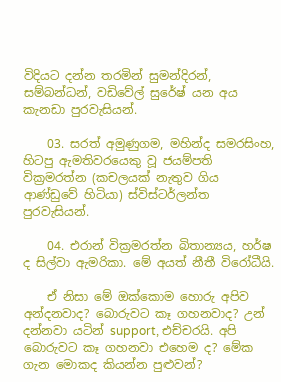විදියට දන්න තරමින් සුමන්දිරන්, සම්බන්ධන්, වඩිවේල් සුරේෂ් යන අය කැනඩා පුරවැසියන්.

    03. සරත් අමුණුගම, මහින්ද සමරසිංහ, හිටපු ඇමතිවරයෙකු වූ ජයම්පති වික්‍රමරත්න (කචලයක් නැතුව ගිය ආණ්ඩුවේ හිටියා) ස්විස්ටර්ලන්ත පුරවැසියන්.

    04. එරාන් වික්‍රමරත්න බිතාන්‍යය, හර්ෂ ද සිල්වා ඇමරිකා. මේ අයත් නීතී විරෝධීයි.

    ඒ නිසා මේ ඔක්කොම හොරු අපිව අන්දනවාද? බොරුවට කෑ ගහනවාද? උන් දන්නවා යටින් support, එච්චරයි. අපි බොරුවට කෑ ගහනවා එහෙම ද? මේක ගැන මොකද කියන්න පුළුවන්?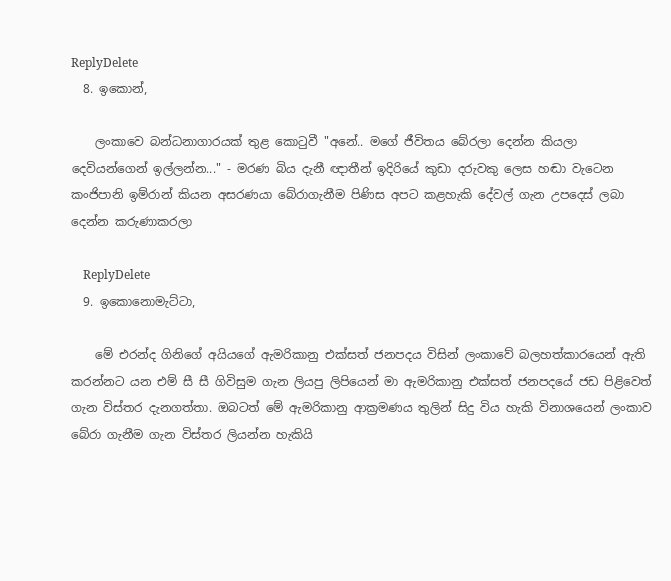ReplyDelete
  8. ඉකොන්,

    ලංකාවෙ බන්ධනාගාරයක් තුළ කොටුවී "අනේ.. මගේ ජීවිතය බේරලා දෙන්න කියලා දෙවියන්ගෙන් ඉල්ලන්න..." - මරණ බිය දැනී ඥාතීන් ඉදිරියේ කුඩා දරුවකු ලෙස හඬා වැටෙන කංජිපානි ඉම්රාන් කියන අසරණයා බේරාගැනීම පිණිස අපට කළහැකි දේවල් ගැන උපදෙස් ලබා දෙන්න කරුණාකරලා

    ReplyDelete
  9. ඉකොනොමැට්ටා,

    මේ එරන්ද ගිනිගේ අයියගේ ඇමරිකානු එක්සත් ජනපදය විසින් ලංකාවේ බලහත්කාරයෙන් ඇති කරන්නට යන එම් සී සී ගිවිසුම ගැන ලියපු ලිපියෙන් මා ඇමරිකානු එක්සත් ජනපදයේ ජඩ පිළිවෙත් ගැන විස්තර දැනගත්තා. ඔබටත් මේ ඇමරිකානු ආක්‍රමණය තුලින් සිදු විය හැකි විනාශයෙන් ලංකාව බේරා ගැනීම ගැන විස්තර ලියන්න හැකියි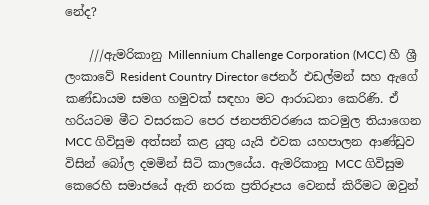නේද?

    ///ඇමරිකානු Millennium Challenge Corporation (MCC) හී ශ්‍රී ලංකාවේ Resident Country Director ජෙනර් එඩල්මන් සහ ඇගේ කණ්ඩායම සමග හමුවක් සඳහා මට ආරාධනා කෙරිණි. ඒ හරියටම මීට වසරකට පෙර ජනපතිවරණය කටමුල තියාගෙන MCC ගිවිසුම අත්සන් කළ යුතු යැයි එවක යහපාලන ආණ්ඩුව විසින් බෝල දමමින් සිටි කාලයේය. ඇමරිකානු MCC ගිවිසුම කෙරෙහි සමාජයේ ඇති නරක ප්‍රතිරූපය වෙනස් කිරීමට ඔවුන්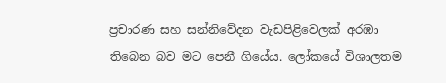ප්‍රචාරණ සහ සන්නිවේදන වැඩපිළිවෙලක් අරඹා තිබෙන බව මට පෙනී ගියේය. ලෝකයේ විශාලතම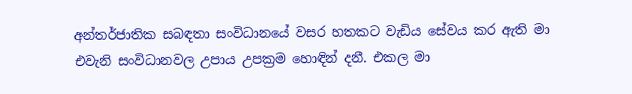අන්තර්ජාතික සබඳතා සංවිධානයේ වසර හතකට වැඩිය සේවය කර ඇති මා එවැනි සංවිධානවල උපාය උපක්‍රම හොඳින් දනී. එකල මා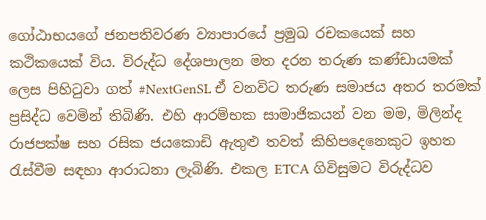ගෝඨාභයගේ ජනපතිවරණ ව්‍යාපාරයේ ප්‍රමුඛ රචකයෙක් සහ කථිකයෙක් විය. විරුද්ධ දේශපාලන මත දරන තරුණ කණ්ඩායමක් ලෙස පිහිටුවා ගත් #NextGenSL ඒ වනවිට තරුණ සමාජය අතර තරමක් ප්‍රසිද්ධ වෙමින් තිබිණි. එහි ආරම්භක සාමාජිකයන් වන මම, මිලින්ද රාජපක්ෂ සහ රසික ජයකොඩි ඇතුළු තවත් කිහිපදෙනෙකුට ඉහත රැස්වීම සඳහා ආරාධනා ලැබිණි. එකල ETCA ගිවිසුමට විරුද්ධව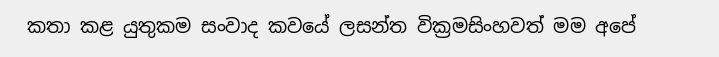කතා කළ යුතුකම සංවාද කවයේ ලසන්ත වික්‍රමසිංහවත් මම අපේ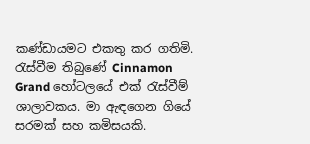කණ්ඩායමට එකතු කර ගතිමි. රැස්වීම තිබුණේ Cinnamon Grand හෝටලයේ එක් රැස්වීම් ශාලාවකය. මා ඇඳගෙන ගියේ සරමක් සහ කමිසයකි.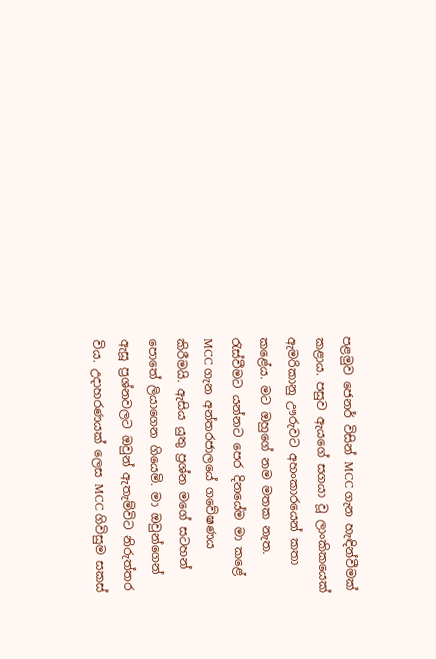පළමුව ජෙනර් විසින් MCC ගැන හැඳින්වීමක් කළාය. පසුව ඇයගේ සගයා වූ ලාංකිකයෙක් ඇමරිකානු ඌරුවට අහංකාරයෙන් කතා කළේය. මට ඔහුගේ නම මතක නැත. රැස්වීමට යන්නට පෙර දිනයේම මා කළේ MCC ගැන අන්තරජාලයේ ගවේෂණය කිරීමයි. ඇසිය යුතු ප්‍රශ්න මගේ සටහන් පොතේ ලියාගෙන ගියෙමි. මා ඔවුන්ගෙන් ඇසූ ප්‍රශ්නවලට ඔවුන් ඇතැම්විට නිරුත්තර විය. උදාහරණයක් ලෙස MCC ගිවිසුම සකස්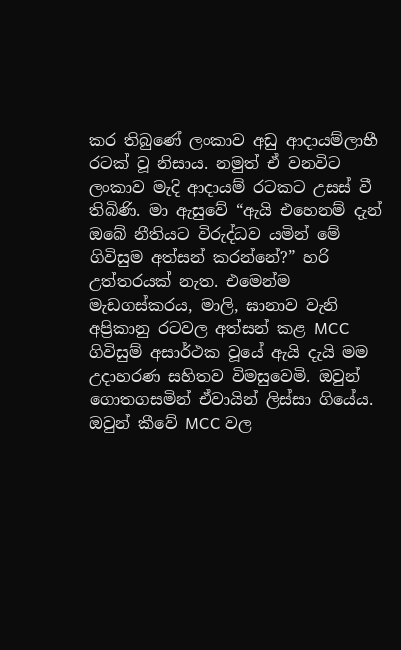කර තිබුණේ ලංකාව අඩු ආදායම්ලාභී රටක් වූ නිසාය. නමුත් ඒ වනවිට ලංකාව මැදි ආදායම් රටකට උසස් වී තිබිණි. මා ඇසුවේ “ඇයි එහෙනම් දැන් ඔබේ නීතියට විරුද්ධව යමින් මේ ගිවිසුම අත්සන් කරන්නේ?” හරි උත්තරයක් නැත. එමෙන්ම මැඩගස්කරය, මාලි, ඝානාව වැනි අප්‍රිකානු රටවල අත්සන් කළ MCC ගිවිසුම් අසාර්ථක වූයේ ඇයි දැයි මම උදාහරණ සහිතව විමසුවෙමි. ඔවුන් ගොතගසමින් ඒවායින් ලිස්සා ගියේය. ඔවුන් කීවේ MCC වල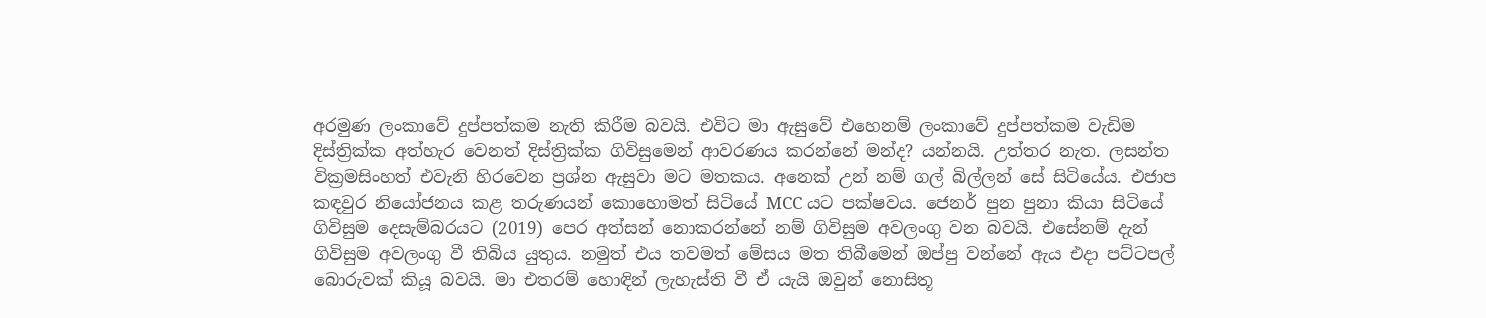අරමුණ ලංකාවේ දුප්පත්කම නැති කිරීම බවයි. එවිට මා ඇසුවේ එහෙනම් ලංකාවේ දුප්පත්කම වැඩිම දිස්ත්‍රික්ක අත්හැර වෙනත් දිස්ත්‍රික්ක ගිවිසුමෙන් ආවරණය කරන්නේ මන්ද? යන්නයි. උත්තර නැත. ලසන්ත වික්‍රමසිංහත් එවැනි හිරවෙන ප්‍රශ්න ඇසුවා මට මතකය. අනෙක් උන් නම් ගල් බිල්ලන් සේ සිටියේය. එජාප කඳවුර නියෝජනය කළ තරුණයන් කොහොමත් සිටියේ MCC යට පක්ෂවය. ජෙනර් පුන පුනා කියා සිටියේ ගිවිසුම දෙසැම්බරයට (2019) පෙර අත්සන් නොකරන්නේ නම් ගිවිසුම අවලංගු වන බවයි. එසේනම් දැන් ගිවිසුම අවලංගු වී තිබිය යුතුය. නමුත් එය තවමත් මේසය මත තිබීමෙන් ඔප්පු වන්නේ ඇය එදා පට්ටපල් බොරුවක් කියූ බවයි. මා එතරම් හොඳින් ලැහැස්ති වී ඒ යැයි ඔවුන් නොසිතූ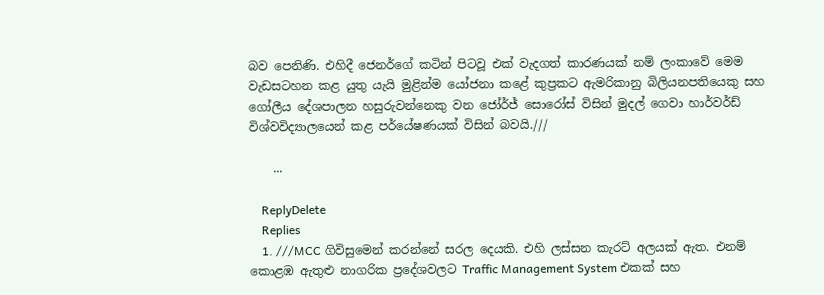බව පෙනිණි. එහිදී ජෙනර්ගේ කටින් පිටවූ එක් වැදගත් කාරණයක් නම් ලංකාවේ මෙම වැඩසටහන කළ යුතු යැයි මුළින්ම යෝජනා කළේ කුප්‍රකට ඇමරිකානු බිලියනපතියෙකු සහ ගෝලීය දේශපාලන හසුරුවන්නෙකු වන ජෝර්ජ් සොරෝස් විසින් මුදල් ගෙවා හාර්වර්ඩ් විශ්වවිද්‍යාලයෙන් කළ පර්යේෂණයක් විසින් බවයි.///

    ...

    ReplyDelete
    Replies
    1. ///MCC ගිවිසුමෙන් කරන්නේ සරල දෙයකි. එහි ලස්සන කැරට් අලයක් ඇත. එනම් කොළඹ ඇතුළු නාගරික ප්‍රදේශවලට Traffic Management System එකක් සහ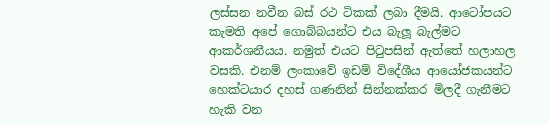ලස්සන නවීන බස් රථ ටිකක් ලබා දීමයි. ආටෝපයට කැමති අපේ ගොබ්බයන්ට එය බැලූ බැල්මට ආකර්ශනීයය. නමුත් එයට පිටුපසින් ඇත්තේ හලාහල වසකි. එනම් ලංකාවේ ඉඩම් විදේශීය ආයෝජකයන්ට හෙක්ටයාර දහස් ගණනින් සින්නක්කර මිලදී ගැනීමට හැකි වන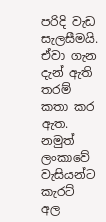පරිදි වැඩ සැලසීමයි. ඒවා ගැන දැන් ඇති තරම් කතා කර ඇත. නමුත් ලංකාවේ වැසියන්ට කැරට් අල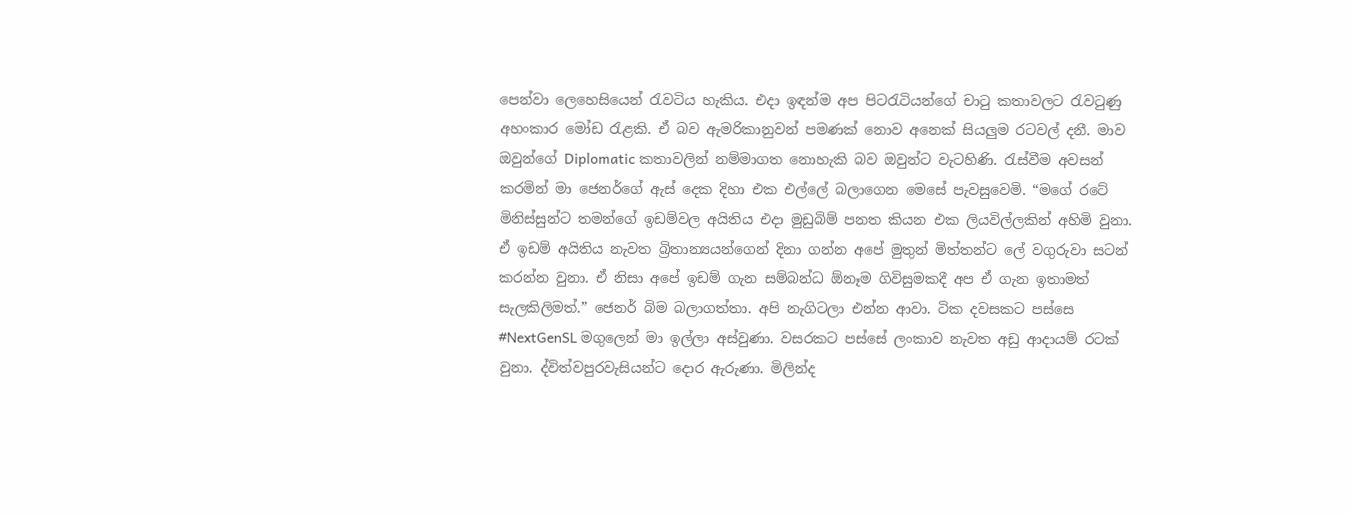පෙන්වා ලෙහෙසියෙන් රැවටිය හැකිය. එදා ඉඳන්ම අප පිටරැටියන්ගේ චාටු කතාවලට රැවටුණු අහංකාර මෝඩ රැළකි. ඒ බව ඇමරිකානුවන් පමණක් නොව අනෙක් සියලුම රටවල් දනී. මාව ඔවුන්ගේ Diplomatic කතාවලින් නම්මාගත නොහැකි බව ඔවුන්ට වැටහිණි. රැස්වීම අවසන් කරමින් මා ජෙනර්ගේ ඇස් දෙක දිහා එක එල්ලේ බලාගෙන මෙසේ පැවසුවෙමි. “මගේ රටේ මිනිස්සුන්ට තමන්ගේ ඉඩම්වල අයිතිය එදා මුඩුබිම් පනත කියන එක ලියවිල්ලකින් අහිමි වුනා. ඒ ඉඩම් අයිතිය නැවත බ්‍රිතාන්‍යයන්ගෙන් දිනා ගන්න අපේ මුතුන් මිත්තන්ට ලේ වගුරුවා සටන් කරන්න වුනා. ඒ නිසා අපේ ඉඩම් ගැන සම්බන්ධ ඕනෑම ගිවිසුමකදී අප ඒ ගැන ඉතාමත් සැලකිලිමත්.” ජෙනර් බිම බලාගත්තා. අපි නැගිටලා එන්න ආවා. ටික දවසකට පස්සෙ #NextGenSL මගුලෙන් මා ඉල්ලා අස්වුණා. වසරකට පස්සේ ලංකාව නැවත අඩු ආදායම් රටක් වුනා. ද්විත්වපුරවැසියන්ට දොර ඇරුණා. මිලින්ද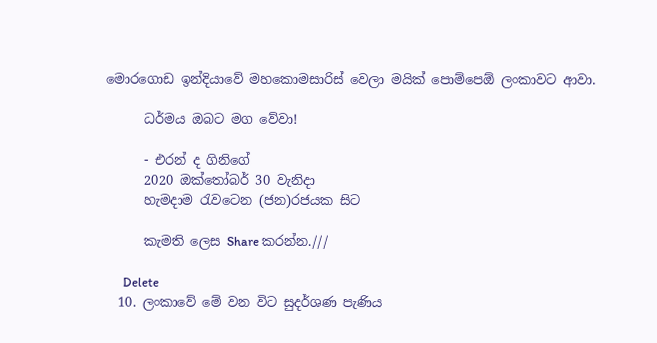මොරගොඩ ඉන්දියාවේ මහකොමසාරිස් වෙලා මයික් පොම්පෙඕ ලංකාවට ආවා.

      ධර්මය ඔබට මග වේවා!

      - එරන් ද ගිනිගේ
      2020 ඔක්තෝබර් 30 වැනිදා
      හැමදාම රැවටෙන (ජන)රජයක සිට

      කැමති ලෙස Share කරන්න.///

      Delete
  10. ලංකාවේ මේ වන විට සුදර්ශණ පැණිය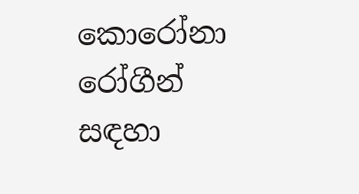කොරෝනා රෝගීන් සඳහා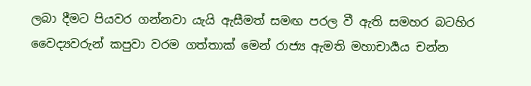ලබා දීමට පියවර ගන්නවා යැයි ඇසීමත් සමඟ පරල වී ඇති සමහර බටහිර වෛද්‍යවරුන් කපුවා වරම ගත්තාක් මෙන් රාජ්‍ය ඇමති මහාචාර්‍යය චන්න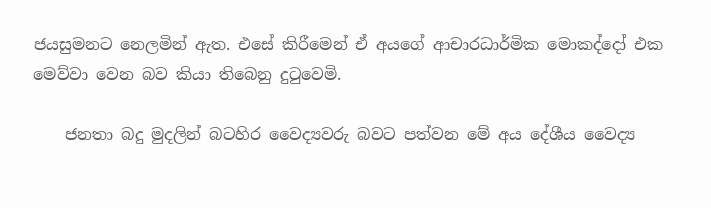ජයසුමනට නෙලමින් ඇත. එසේ කිරීමෙන් ඒ අයගේ ආචාරධාර්මික මොකද්දෝ එක මෙව්වා වෙන බව කියා තිබෙනු දුටුවෙමි.

    ජනතා බදු මුදලින් බටහිර වෛද්‍යවරු බවට පත්වන මේ අය දේශීය වෛද්‍ය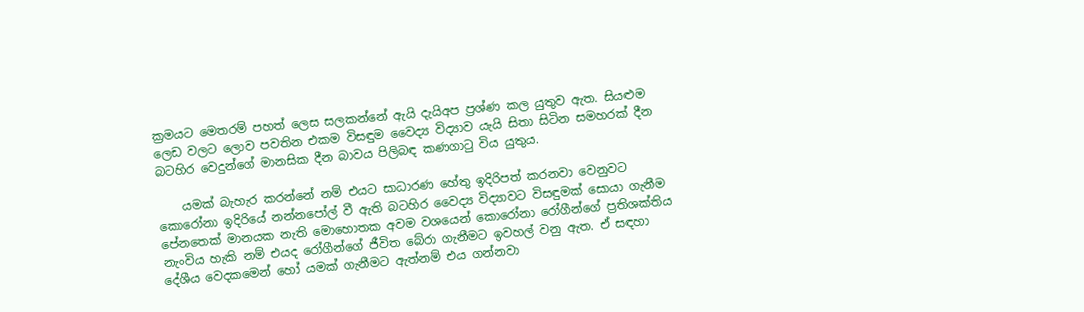ක්‍රමයට මෙතරම් පහත් ලෙස සලකන්නේ ඇයි දැයිඅප ප්‍රශ්ණ කල යුතුව ඇත. සියළුම ලෙඩ වලට ලොව පවතින එකම විසඳුම වෛද්‍ය විද්‍යාව යැයි සිතා සිටින සමහරක් දීන බටහිර වෙදුන්ගේ මානසික දීන බාවය පිලිබඳ කණගාටු විය යුතුය.

    යමක් බැහැර කරන්නේ නම් එයට සාධාරණ හේතු ඉදිරිපත් කරනවා වෙනුවට කොරෝනා ඉදිරියේ නන්නපෝල් වී ඇති බටහිර වෛද්‍ය විද්‍යාවට විසඳුමක් සොයා ගැනීම පේනතෙක් මානයක නැති මොහොතක අවම වශයෙන් කොරෝනා රෝගීන්ගේ ප්‍රතිශක්තිය නැංවිය හැකි නම් එයද රෝගීන්ගේ ජීවිත බේරා ගැනීමට ඉවහල් වනු ඇත. ඒ සඳහා දේශීය වෙදකමෙන් හෝ යමක් ගැනීමට ඇත්නම් එය ගන්නවා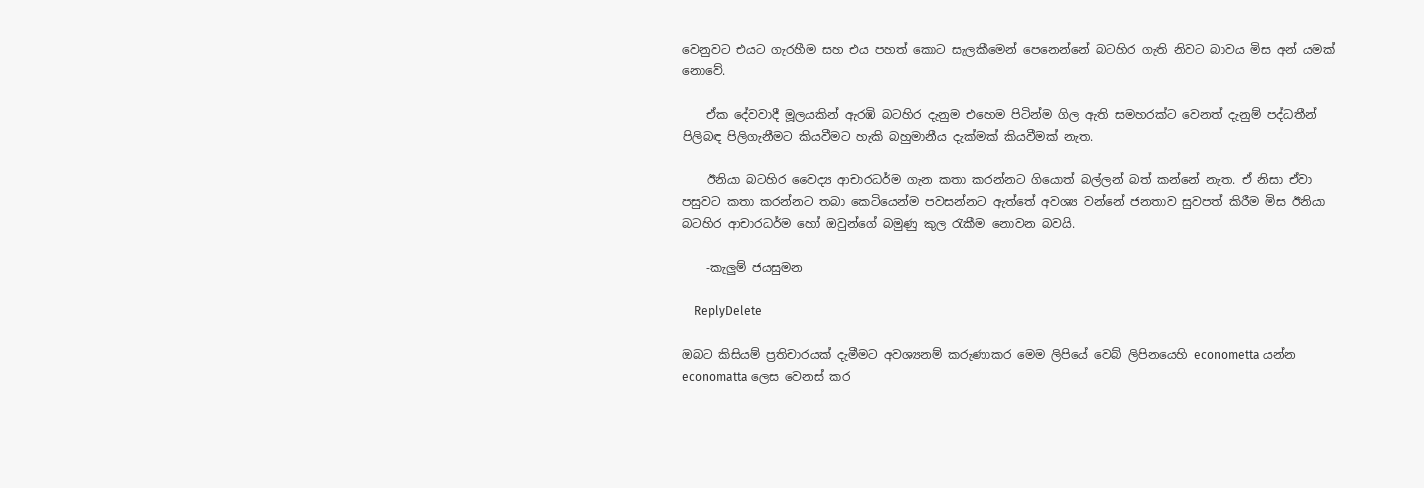වෙනුවට එයට ගැරහීම සහ එය පහත් කොට සැලකීමෙන් පෙනෙන්නේ බටහිර ගැති නිවට බාවය මිස අන් යමක් නොවේ.

    ඒක දේවවාදී මූලයකින් ඇරඹි බටහිර දැනුම එහෙම පිටින්ම ගිල ඇති සමහරක්ට වෙනත් දැනුම් පද්ධතීන් පිලිබඳ පිලිගැනීමට කියවීමට හැකි බහුමානීය දැක්මක් කියවීමක් නැත.

    ඊනියා බටහිර වෛද්‍ය ආචාරධර්ම ගැන කතා කරන්නට ගියොත් බල්ලන් බත් කන්නේ නැත. ඒ නිසා ඒවා පසුවට කතා කරන්නට තබා කෙටියෙන්ම පවසන්නට ඇත්තේ අවශ්‍ය වන්නේ ජනතාව සුවපත් කිරීම මිස ඊනියා බටහිර ආචාරධර්ම හෝ ඔවුන්ගේ බමුණු කුල රැකීම නොවන බවයි.

    -කැලුම් ජයසුමන

    ReplyDelete

ඔබට කිසියම් ප්‍රතිචාරයක් දැමීමට අවශ්‍යනම් කරුණාකර මෙම ලිපියේ වෙබ් ලිපිනයෙහි econometta යන්න economatta ලෙස වෙනස් කර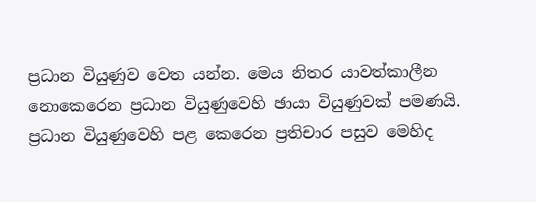ප්‍රධාන වියුණුව වෙත යන්න. මෙය නිතර යාවත්කාලීන නොකෙරෙන ප්‍රධාන වියුණුවෙහි ඡායා වියුණුවක් පමණයි. ප්‍රධාන වියුණුවෙහි පළ කෙරෙන ප්‍රතිචාර පසුව මෙහිද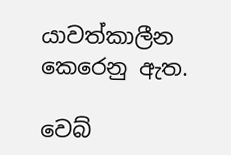යාවත්කාලීන කෙරෙනු ඇත.

වෙබ්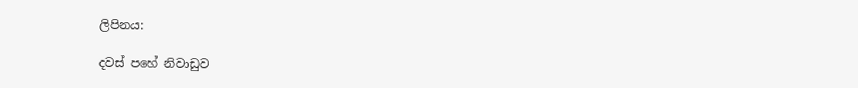ලිපිනය:

දවස් පහේ නිවාඩුව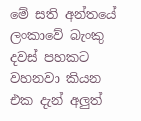මේ සති අන්තයේ ලංකාවේ බැංකු දවස් පහකට වහනවා කියන එක දැන් අලුත්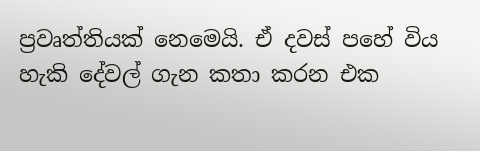ප්‍රවෘත්තියක් නෙමෙයි. ඒ දවස් පහේ විය හැකි දේවල් ගැන කතා කරන එක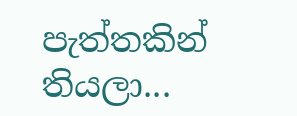පැත්තකින් තියලා...